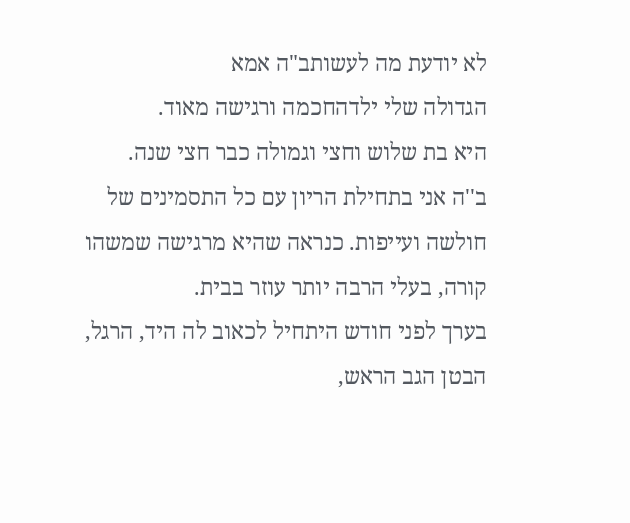לא יודעת מה לעשותב"ה אמא
הגדולה שלי ילדהחכמה ורגישה מאוד.
היא בת שלוש וחצי וגמולה כבר חצי שנה.
ב''ה אני בתחילת הריון עם כל התסמינים של חולשה ועייפות. כנראה שהיא מרגישה שמשהו קורה, בעלי הרבה יותר עוזר בבית.
בערך לפני חודש היתחיל לכאוב לה היד, הרגל, הבטן הגב הראש,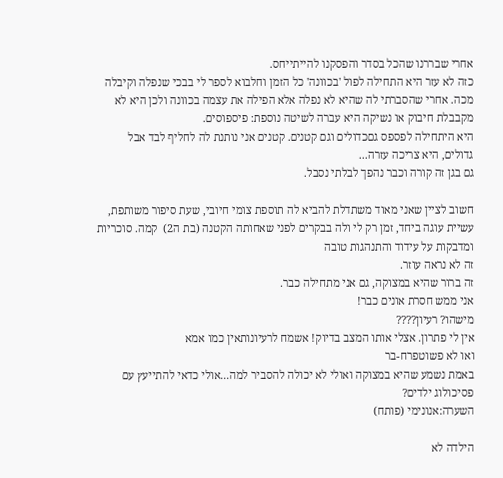אחרי שבררנו שהכל בסדר והפסקנו להייתייחס.
כזה לא עזר היא התחילה לפול 'בכוונה' כל הזמן וחלבוא לספר לי בבכי שנפלה וקיבלה מכה. אחרי שהסברתי לה שהיא לא נפלה אלא הפילה את עצמה בכוונה ולכן היא לא מקבבלת חיבוק או נשיקה היא עברה לשיטה נוספת: פיספוסים.
היא היתחילה לפספס גםכדולים וגם קטנים. קטנים אני נותנת לה לחליף לבד אבל גדולים, היא צריכה עזרה...
גם בגן זה קורה וכבר נהפך לבלתי נסבל.

חשוב לציין שאני מאוד משתדלת להביא לה תוספת צומי חיובי, שעת סיפור משותפת, עשיית עוגה ביחד, זמן רק לי ולה בבקרים לפני שאחותה הקטנה (בת ה2)  קמה. סוכריות ומדבקות על עידוד והתנהגות טובה
זה לא נראה עוזר.
זה ברור שהיא במצוקה, גם אני מתחילה כבר.
אני ממש חסרת אונים כבר!
מישהו? רעיון????
אין לי פתרון. אצלי אותו המצב בדיוק! אשמח לרעיונותאין כמו אמא
ואו לא פשוטפרח-בר
באמת נשמע שהיא במצוקה ואולי לא יכולה להסביר למה...אולי כדאי להתייעץ עם פסיכולוג ילדים?
השערה:אנונימי (פותח)

הילדה לא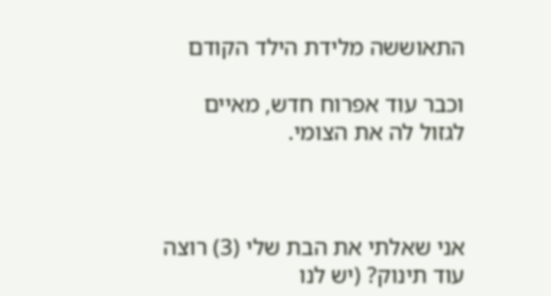התאוששה מלידת הילד הקודם

וכבר עוד אפרוח חדש, מאיים לגזול לה את הצומי.



אני שאלתי את הבת שלי (3) רוצה עוד תינוק? (יש לנו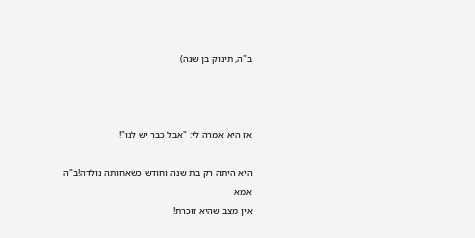ב"ה, תינוק בן שנה)



אז היא אמרה לי: "אבל כבר יש לנו"!

היא היתה רק בת שנה וחודש כשאחותה נולדה!ב"ה אמא
אין מצב שהיא זוכרת!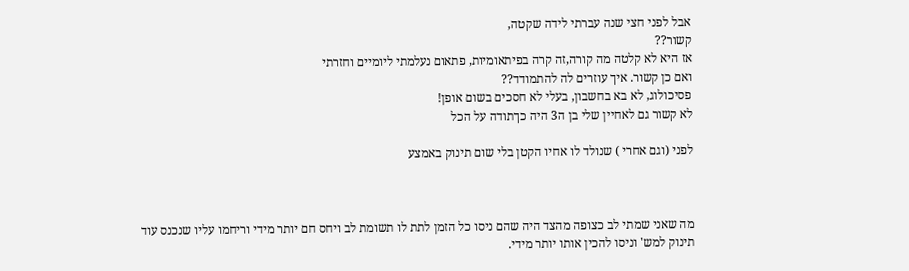אבל לפני חצי שנה עברתי לידה שקטה,
קשור??
אז היא לא קלטה מה קורה,זה קרה בפיתאומיות, פתאום נעלמתי ליומיים וחזרתי
ואם כן קשור. איך עוזרים לה להתמודד??
פסיכולוג, לא בא בחשבון, בעלי לא חסכים בשום אופן!
לא קשור גם לאחיין שלי בן ה3 היה כךתודה על הכל

לפני (וגם אחרי ) שנולד לו אחיו הקטן בלי שום תינוק באמצע



מה שאני שמתי לב כצופה מהצד היה שהם ניסו כל הזמן לתת לו תשומת לב ויחס חם יותר מידי וריחמו עליו שנכנס עוד תינוק למש' וניסו להכין אותו יותר מידי.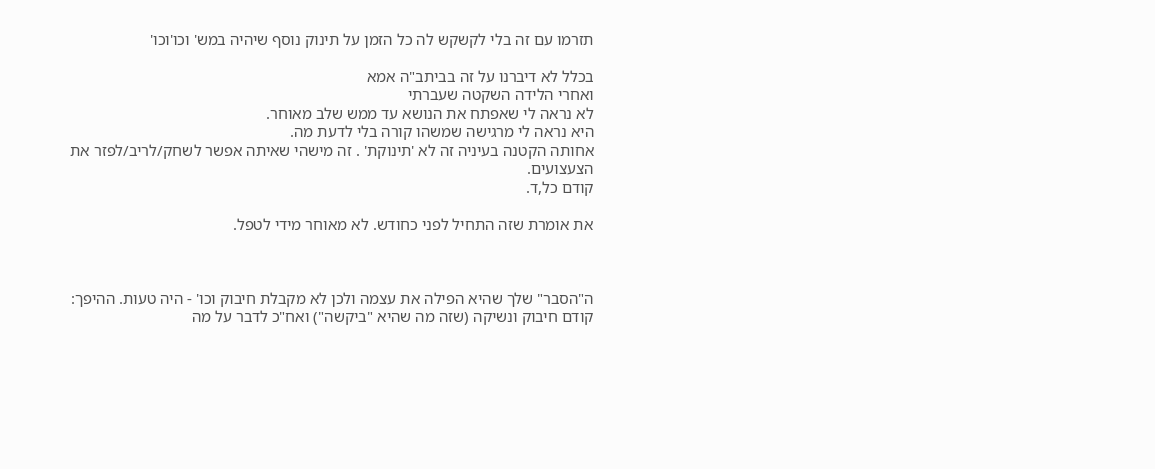תזרמו עם זה בלי לקשקש לה כל הזמן על תינוק נוסף שיהיה במש' וכו'וכו'

בכלל לא דיברנו על זה בביתב"ה אמא
ואחרי הלידה השקטה שעברתי
לא נראה לי שאפתח את הנושא עד ממש שלב מאוחר.
היא נראה לי מרגישה שמשהו קורה בלי לדעת מה.
אחותה הקטנה בעיניה זה לא 'תינוקת' . זה מישהי שאיתה אפשר לשחק/לריב/לפזר את הצעצועים.
קודם כל,ד.

את אומרת שזה התחיל לפני כחודש. לא מאוחר מידי לטפל.



ה"הסבר" שלך שהיא הפילה את עצמה ולכן לא מקבלת חיבוק וכו' - היה טעות. ההיפך: קודם חיבוק ונשיקה (שזה מה שהיא "ביקשה") ואח"כ לדבר על מה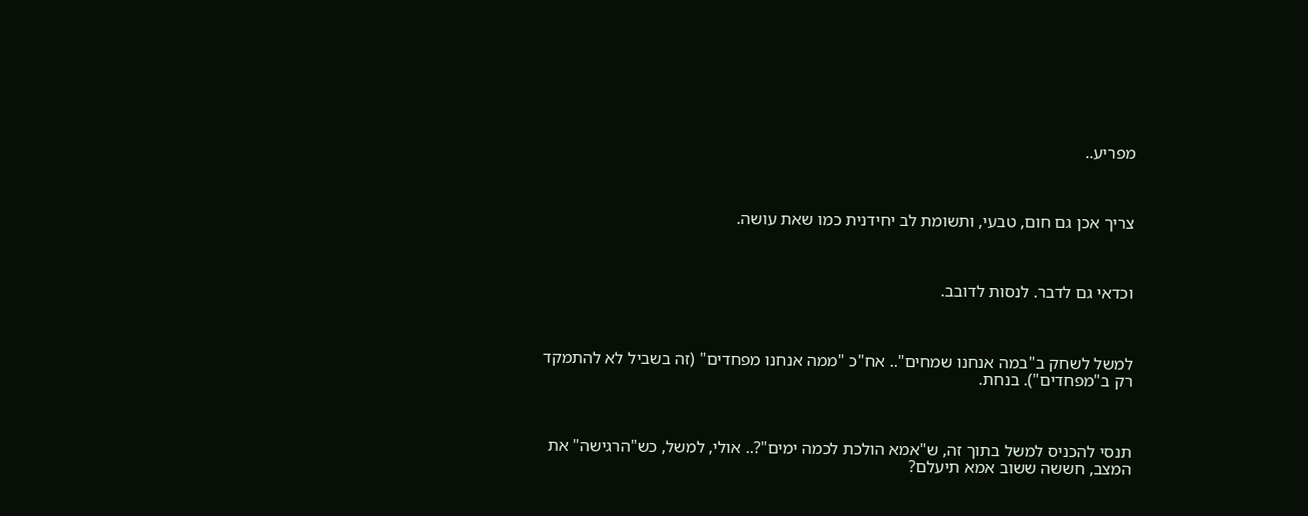מפריע..



צריך אכן גם חום, טבעי, ותשומת לב יחידנית כמו שאת עושה.



וכדאי גם לדבר. לנסות לדובב.



למשל לשחק ב"במה אנחנו שמחים".. אח"כ "ממה אנחנו מפחדים" (זה בשביל לא להתמקד רק ב"מפחדים"). בנחת.



תנסי להכניס למשל בתוך זה, ש"אמא הולכת לכמה ימים"?.. אולי, למשל, כש"הרגישה" את המצב, חששה ששוב אמא תיעלם?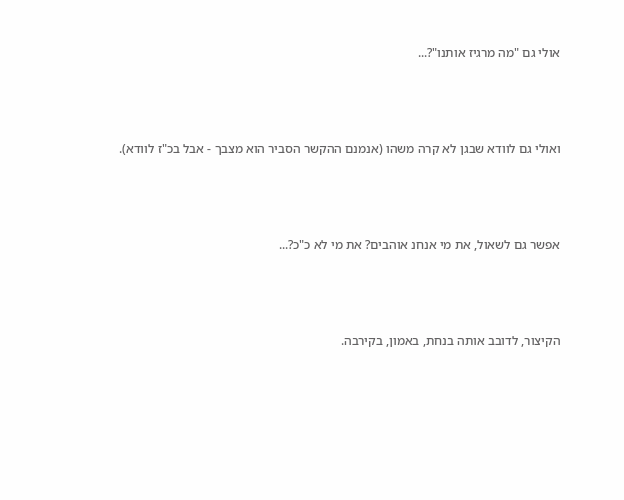אולי גם "מה מרגיז אותנו"?...



ואולי גם לוודא שבגן לא קרה משהו (אנמנם ההקשר הסביר הוא מצבך - אבל בכ"ז לוודא).



אפשר גם לשאול, את מי אנחנ אוהבים? את מי לא כ"כ?...



הקיצור, לדובב אותה בנחת, באמון, בקירבה.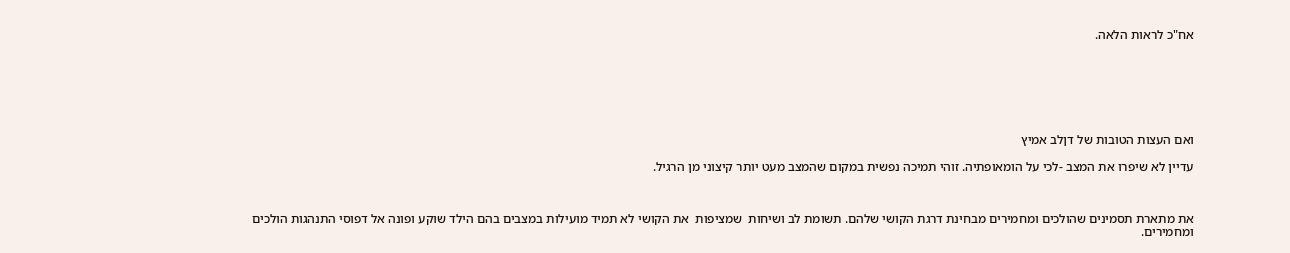אח"כ לראות הלאה.







ואם העצות הטובות של דןלב אמיץ

עדיין לא שיפרו את המצב -לכי על הומאופתיה. זוהי תמיכה נפשית במקום שהמצב מעט יותר קיצוני מן הרגיל.



את מתארת תסמינים שהולכים ומחמירים מבחינת דרגת הקושי שלהם. תשומת לב ושיחות  שמציפות  את הקושי לא תמיד מועילות במצבים בהם הילד שוקע ופונה אל דפוסי התנהגות הולכים ומחמירים.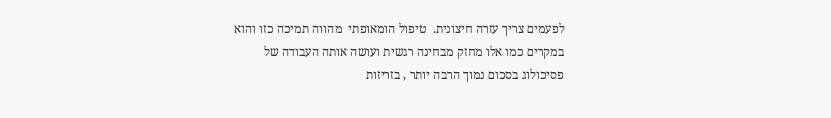לפעמים צריך עזרה חיצונית.  טיפול הומאופתי  מהווה תמיכה כזו והוא במקרים כמו אלו מחזק מבחינה רגשית ועושה אותה העבודה של פסיכולוג בסכום נמוך הרבה יותר , בזריזות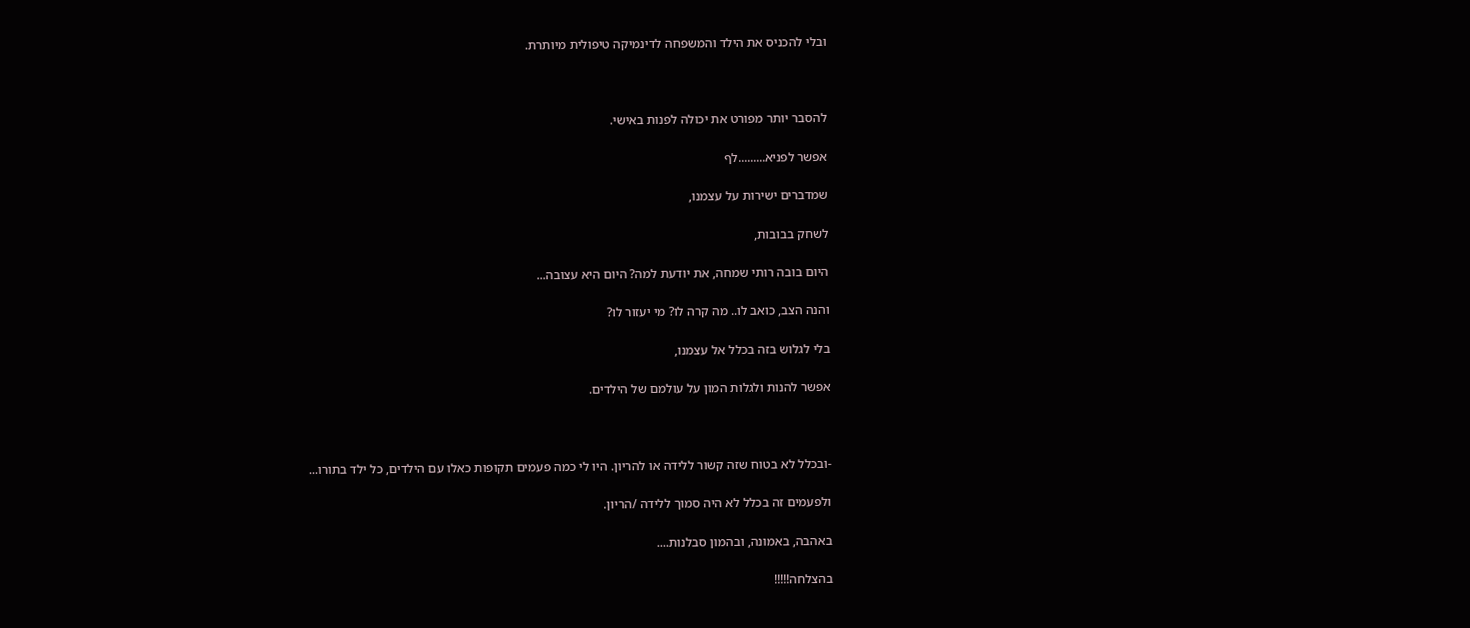ובלי להכניס את הילד והמשפחה לדינמיקה טיפולית מיותרת.



להסבר יותר מפורט את יכולה לפנות באישי.

אפשר לפניא.........לף

שמדברים ישירות על עצמנו,

לשחק בבובות,

היום בובה רותי שמחה, את יודעת למה? היום היא עצובה...

והנה הצב, כואב לו.. מה קרה לו? מי יעזור לו?

בלי לגלוש בזה בכלל אל עצמנו,

אפשר להנות ולגלות המון על עולמם של הילדים.



-ובכלל לא בטוח שזה קשור ללידה או להריון. היו לי כמה פעמים תקופות כאלו עם הילדים, כל ילד בתורו...

ולפעמים זה בכלל לא היה סמוך ללידה /הריון.

באהבה, באמונה, ובהמון סבלנות....

בהצלחה!!!!!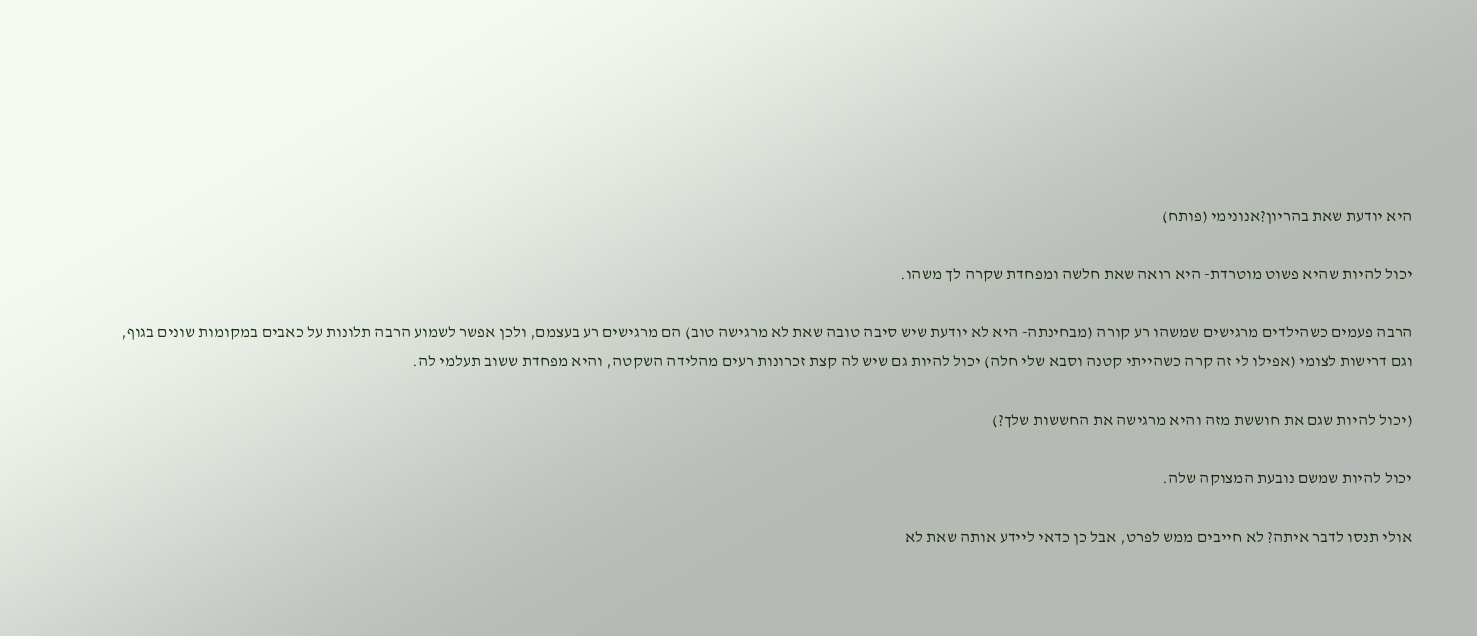היא יודעת שאת בהריון?אנונימי (פותח)

יכול להיות שהיא פשוט מוטרדת- היא רואה שאת חלשה ומפחדת שקרה לך משהו.

הרבה פעמים כשהילדים מרגישים שמשהו רע קורה (מבחינתה- היא לא יודעת שיש סיבה טובה שאת לא מרגישה טוב) הם מרגישים רע בעצמם, ולכן אפשר לשמוע הרבה תלונות על כאבים במקומות שונים בגוף, וגם דרישות לצומי (אפילו לי זה קרה כשהייתי קטנה וסבא שלי חלה) יכול להיות גם שיש לה קצת זכרונות רעים מהלידה השקטה, והיא מפחדת ששוב תעלמי לה.

(יכול להיות שגם את חוששת מזה והיא מרגישה את החששות שלך?)

יכול להיות שמשם נובעת המצוקה שלה.

אולי תנסו לדבר איתה? לא חייבים ממש לפרט, אבל כן כדאי ליידע אותה שאת לא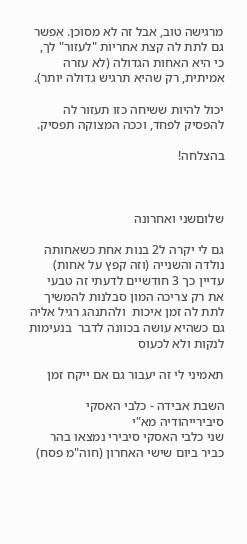מרגישה טוב, אבל זה לא מסוכן. אפשר גם לתת לה קצת אחריות "לעזור" לך, כי היא האחות הגדולה (לא עזרה אמיתית, רק שהיא תרגיש גדולה יותר).

יכול להיות ששיחה כזו תעזור לה להפסיק לפחד, וככה המצוקה תפסיק.

בהצלחה!



שלוםשני ואחרונה

גם לי יקרה ל2 בנות אחת כשאחותה נולדה והשנייה (וזה קפץ על אחות) עדיין כך 3 חודשיים לדעתי זה טבעי את רק צריכה המון סבלנות להמשיך לתת לה זמן איכות  ולהתנהג רגיל אליה גם כשהיא עושה בכוונה לדבר  בנעימות לנקות ולא לכעוס

תאמיני לי זה יעבור גם אם ייקח זמן

השבת אבידה - כלבי האסקי סיבירייהודיה מא"י
שני כלבי האסקי סיבירי נמצאו בהר כביר ביום שישי האחרון (חוה"מ פסח)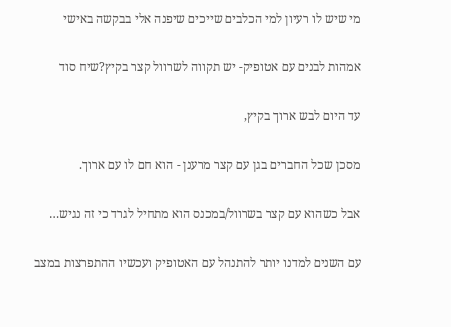מי שיש לו רעיון למי הכלבים שייכים שיפנה אלי בבקשה באישי

אמהות לבנים עם אטופיק- יש תקווה לשרוול קצר בקיץ?שיח סוד

עד היום לבש ארוך בקיץ,

מסכן שכל החברים בגן עם קצר מרענן - הוא חם לו עם ארוך.

אבל כשהוא עם קצר בשרוול/במכנס הוא מתחיל לגרד כי זה נגיש…

עם השנים למדנו יותר להתנהל עם האטופיק ועכשיו ההתפרצות במצב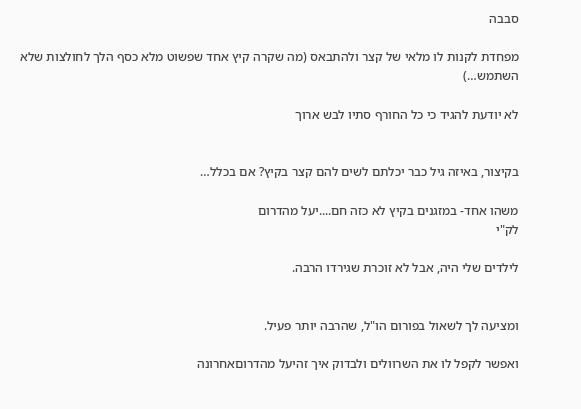סבבה

מפחדת לקנות לו מלאי של קצר ולהתבאס (מה שקרה קיץ אחד שפשוט מלא כסף הלך לחולצות שלא השתמש…)

לא יודעת להגיד כי כל החורף סתיו לבש ארוך


בקיצור, באיזה גיל כבר יכלתם לשים להם קצר בקיץ? אם בכלל…

משהו אחד- במזגנים בקיץ לא כזה חם....יעל מהדרום
לק"י

לילדים שלי היה, אבל לא זוכרת שגירדו הרבה.


ומציעה לך לשאול בפורום הו"ל, שהרבה יותר פעיל.

ואפשר לקפל לו את השרוולים ולבדוק איך זהיעל מהדרוםאחרונה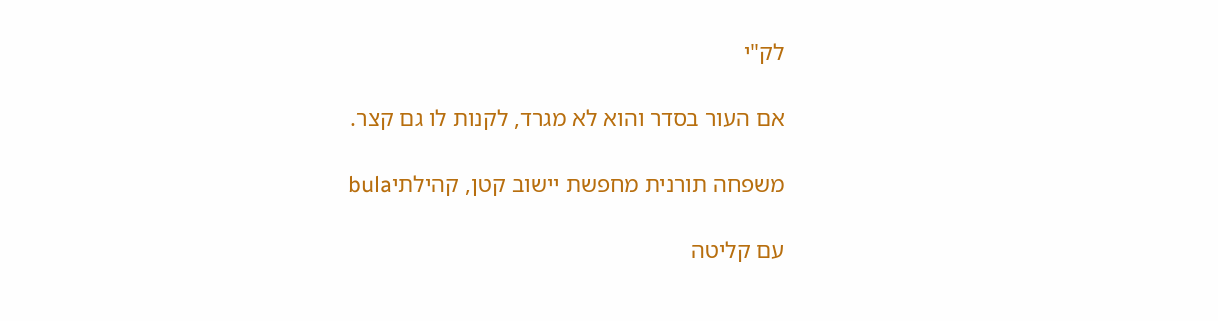לק"י

אם העור בסדר והוא לא מגרד, לקנות לו גם קצר.

משפחה תורנית מחפשת יישוב קטן, קהילתיbula

עם קליטה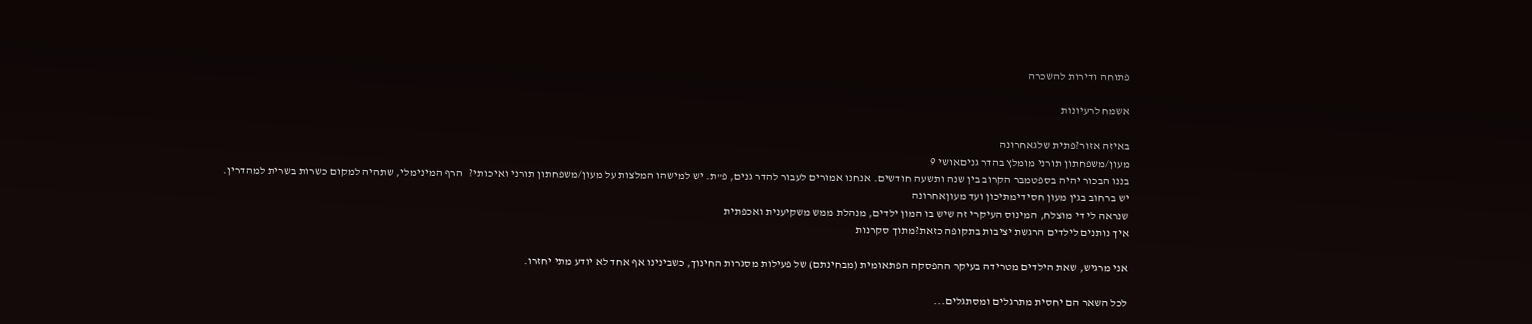פתוחה ודירות להשכרה

אשמח לרעיונות

באיזה אזור?פתית שלגאחרונה
מעון/משפחתון תורני מומלץ בהדר גניםאושי 9
בננו הבכור יהיה בספטמבר הקרוב בין שנה ותשעה חודשים. אנחנו אמורים לעבור להדר גנים, פ"ת. יש למישהו המלצות על מעון/משפחתון תורני ואיכותי?   הרף המינימלי, שתהיה למקום כשרות בשרית למהדרין.
יש ברחוב בגין מעון חסידימתיכון ועד מעוןאחרונה
שנראה לי די מוצלח, המינוס העיקרי זה שיש בו המון ילדים, מנהלת ממש משקיענית ואכפתית
איך נותנים לילדים הרגשת יציבות בתקופה כזאת?מתוך סקרנות

אני מרגיש, שאת הילדים מטרידה בעיקר ההפסקה הפתאומית (מבחינתם) של פעילות מסגרות החינוך, כשבינינו אף אחד לא יודע מתי יחזרו.

לכל השאר הם יחסית מתרגלים ומסתגלים...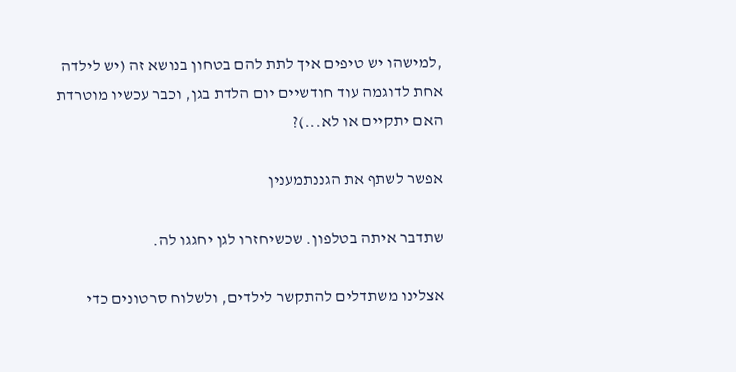,למישהו יש טיפים איך לתת להם בטחון בנושא זה (יש לילדה אחת לדוגמה עוד חודשיים יום הלדת בגן, וכבר עכשיו מוטרדת האם יתקיים או לא...)?

אפשר לשתף את הגננתמענין

שתדבר איתה בטלפון. שכשיחזרו לגן יחגגו לה.

אצלינו משתדלים להתקשר לילדים, ולשלוח סרטונים כדי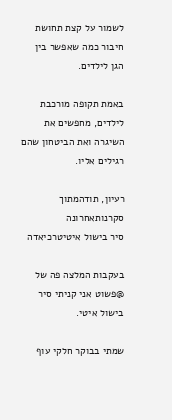לשמור על קצת תחושת חיבור כמה שאפשר בין הגן לילדים.

באמת תקופה מורכבת לילדים, מחפשים את השיגרה ואת הביטחון שהם רגילים אליו.

רעיון, תודהמתוך סקרנותאחרונה
סיר בישול איטיטרכיאדה

בעקבות המלצה פה של @פשוט אני קניתי סיר בישול איטי.

שמתי בבוקר חלקי עוף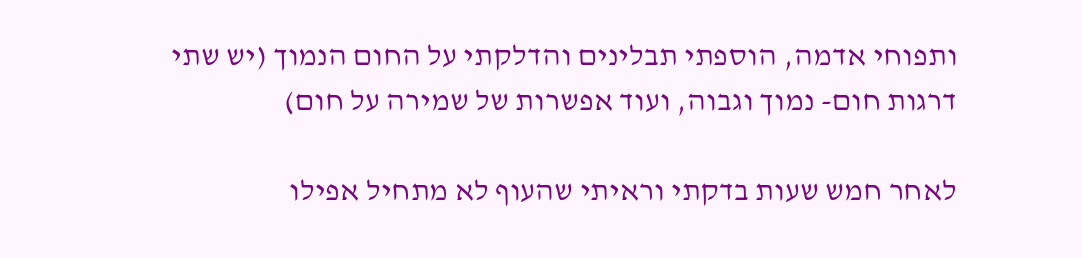ותפוחי אדמה, הוספתי תבלינים והדלקתי על החום הנמוך (יש שתי דרגות חום- נמוך וגבוה, ועוד אפשרות של שמירה על חום)

לאחר חמש שעות בדקתי וראיתי שהעוף לא מתחיל אפילו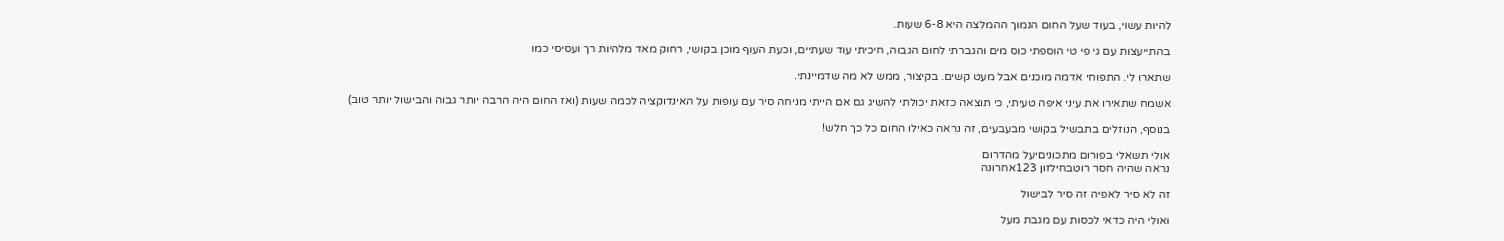להיות עשוי, בעוד שעל החום הנמוך ההמלצה היא 6-8 שעות.

בהתייעצות עם גי פי טי הוספתי כוס מים והגברתי לחום הגבוה, חיכיתי עוד שעתיים, וכעת העוף מוכן בקושי, רחוק מאד מלהיות רך ועסיסי כמו

שתארו לי. התפוחי אדמה מוכנים אבל מעט קשים. בקיצור, ממש לא מה שדמיינתי.

אשמח שתאירו את עיני איפה טעיתי, כי תוצאה כזאת יכולתי להשיג גם אם הייתי מניחה סיר עם עופות על האינדוקציה לכמה שעות (ואז החום היה הרבה יותר גבוה והבישול יותר טוב)

בנוסף, הנוזלים בתבשיל בקושי מבעבעים, זה נראה כאילו החום כל כך חלש!

אולי תשאלי בפורום מתכוניםיעל מהדרום
נראה שהיה חסר רוטבחילזון 123אחרונה

זה לא סיר לאפיה זה סיר לבישול

ואולי היה כדאי לכסות עם מגבת מעל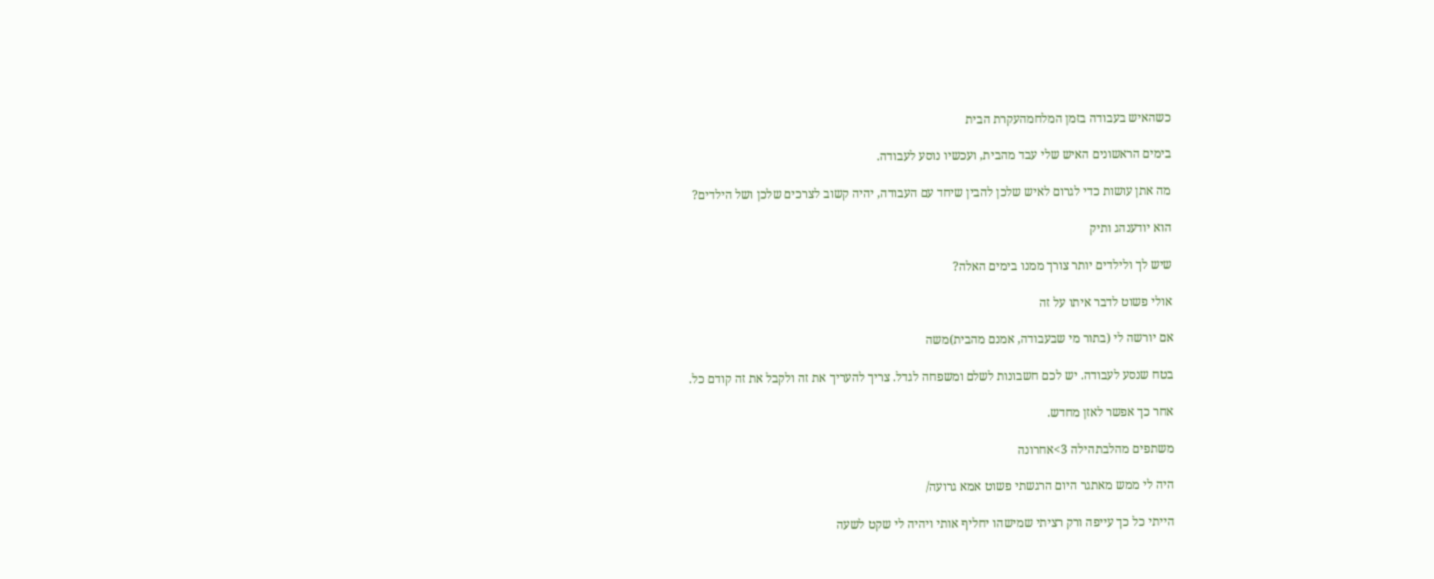כשהאיש בעבודה בזמן המלחמהעקרת הבית

בימים הראשונים האיש שלי עבד מהבית, ועכשיו נוסע לעבודה.

מה אתן עושות כדי לגרום לאיש שלכן להבין שיחד עם העבודה, יהיה קשוב לצרכים שלכן ושל הילדים?

הוא יודענהג ותיק

שיש לך ולילדים יותר צורך ממנו בימים האלה?

אולי פשוט לדבר איתו על זה

אם יורשה לי (בתור מי שבעבודה, אמנם מהבית)משה

בטח שנסע לעבודה. יש לכם חשבונות לשלם ומשפחה לגדל. צריך להעריך את זה ולקבל את זה קודם כל.

אחר כך אפשר לאזן מחדש.

משתפים מהלבתהילה 3>אחרונה

היה לי ממש מאתגר היום הרגשתי פשוט אמא גרועה/

הייתי כל כך עייפה ורק רציתי שמישהו יחליף אותי ויהיה לי שקט לשעה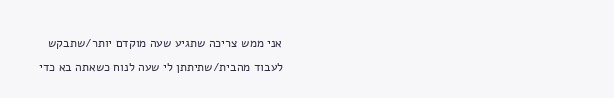אני ממש צריכה שתגיע שעה מוקדם יותר/שתבקש לעבוד מהבית/שתיתתן לי שעה לנוח כשאתה בא כדי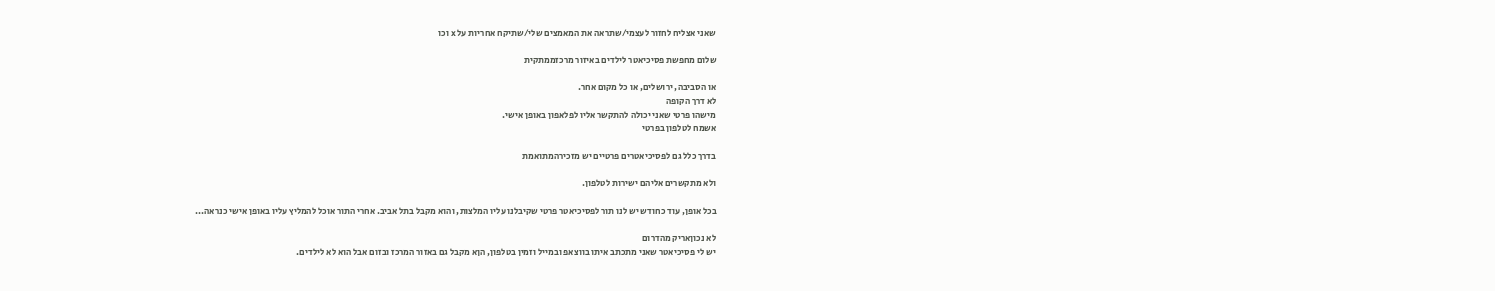שאני אצליח לחזור לעצמי/שתראה את המאמצים שלי/שתיקח אחריות על x וכו

שלום מחפשת פסיכיאטר לילדים באיזור מרכזממתקית

או הסביבה, ירושלים, או כל מקום אחר.
לא דרך הקופה
מישהו פרטי שאני יכולה להתקשר אליו לפלאפון באופן אישי.
אשמח לטלפון בפרטי

בדרך כלל גם לפסיכיאטרים פרטיים יש מזכירהמתואמת

ולא מתקשרים אליהם ישירות לטלפון.

בכל אופן, עוד כחודש יש לנו תור לפסיכיאטר פרטי שקיבלנו עליו המלצות, והוא מקבל בתל אביב. אחרי התור אוכל להמליץ עליו באופן אישי כנראה...

לא נכוןאריק מהדרום
יש לי פסיכיאטר שאני מתכתב איתו בווצאפ ובמייל וזמין בטלפון, הןא מקבל גם באזור המרכז ובזום אבל הוא לא לילדים.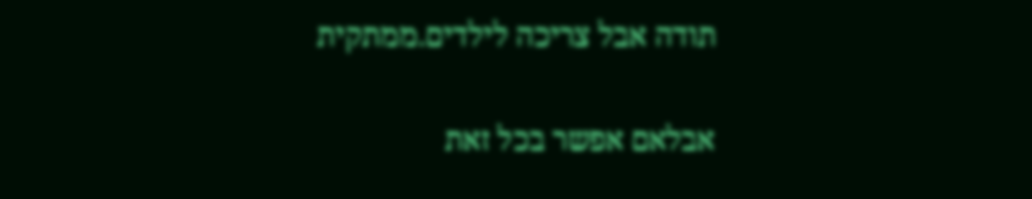תודה אבל צריכה לילדים.ממתקית

אבלאם אפשר בכל זאת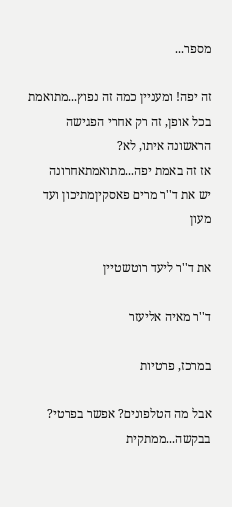מספר...

זה יפה! ומעניין כמה זה נפוץ...מתואמת
בכל אופן, זה רק אחרי הפגישה הראשונה איתו, לא?
אז זה באמת יפה...מתואמתאחרונה
יש את ד''ר מרים פאסקיןמתיכון ועד מעון

את ד''ר ליעד רוטשטיין

ד''ר מאיה אליעזר

במרכז, פרטיות

אבל מה הטלפונים? אפשר בפרטי? בבקשה...ממתקית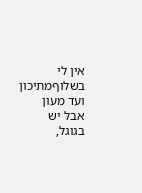אין לי בשלוףמתיכון ועד מעון
אבל יש בגוגל,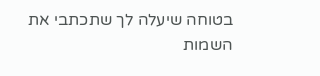בטוחה שיעלה לך שתכתבי את השמות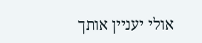אולי יעניין אותך